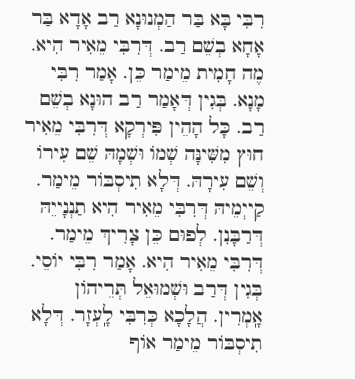רִבִּי בָּא בַּר הַמְנוּנָא רַב אָדָא בַּר אָחָא בְשֵׁם רַב. דְּרִבִּי מֵאִיר הִיא. מֶה חָמִית מֵימַר כֵּן. אָמַר רִבִּי מָנָא. בְּגִין דְּאָמַר רַב הוּנָא בְשֵׁם רַב. כָּל הָהֵין פִּירְקָא דְּרִבִּי מֵאִיר חוּץ מִשִּׁינָּה שְׁמוֹ וּשְׁמָהּ שֵׁם עִירוֹ וְשֵׁם עִירָהּ. דְּלָא תִיסְבּוֹר מֵימַר. קַייְמֵיהּ דְּרִבִּי מֵאִיר הִיא תַנְנָייֵהּ דְּרַבָּנִן. לְפוּם כֵּן צָרִיךְ מֵימַר. דְּרִבִּי מֵאִיר הִיא. אָמַר רִבִּי יוֹסֵי. בְּגִין דְּרַב וּשְׁמוּאֵל תְּרֵיהוֹן אָֽמְרִין. הֲלָכָא כְּרִבִּי לָֽעְזָר. דְּלָא תִיסְבּוֹר מֵימַר אוֹף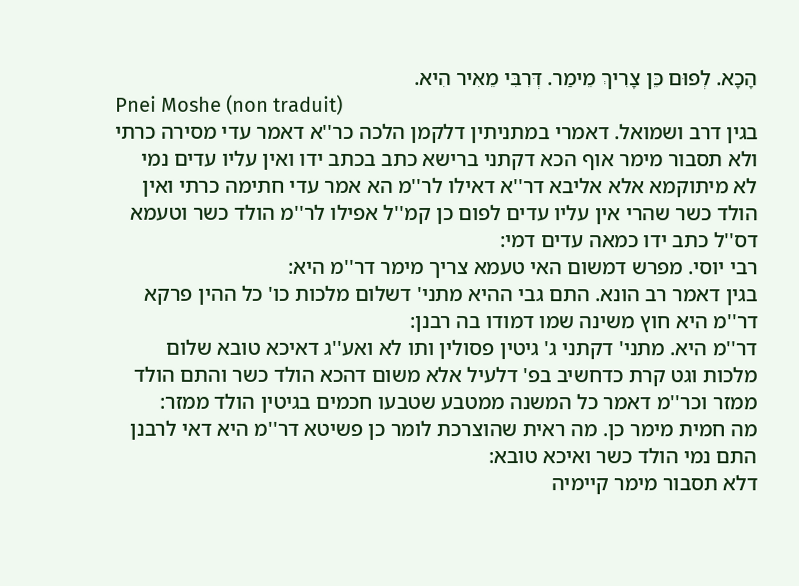הָכָא. לְפוּם כֵּן צָרִיךְ מֵימַר. דְּרִבִּי מֵאִיר הִיא.
Pnei Moshe (non traduit)
בגין דרב ושמואל. דאמרי במתניתין דלקמן הלכה כר''א דאמר עדי מסירה כרתי ולא תסבור מימר אוף הכא דקתני ברישא כתב בכתב ידו ואין עליו עדים נמי לא מיתוקמא אלא אליבא דר''א דאילו לר''מ הא אמר עדי חתימה כרתי ואין הולד כשר שהרי אין עליו עדים לפום כן קמ''ל אפילו לר''מ הולד כשר וטעמא דס''ל כתב ידו כמאה עדים דמי:
רבי יוסי. מפרש דמשום האי טעמא צריך מימר דר''מ היא:
בגין דאמר רב הונא. התם גבי ההיא מתני' דשלום מלכות כו' כל ההין פרקא דר''מ היא חוץ משינה שמו דמודו בה רבנן:
דר''מ היא. מתני' דקתני ג' גיטין פסולין ותו לא ואע''ג דאיכא טובא שלום מלכות וגט קרת כדחשיב בפ' דלעיל אלא משום דהכא הולד כשר והתם הולד ממזר וכר''מ דאמר כל המשנה ממטבע שטבעו חכמים בגיטין הולד ממזר:
מה חמית מימר כן. מה ראית שהוצרכת לומר כן פשיטא דר''מ היא דאי לרבנן התם נמי הולד כשר ואיכא טובא:
דלא תסבור מימר קיימיה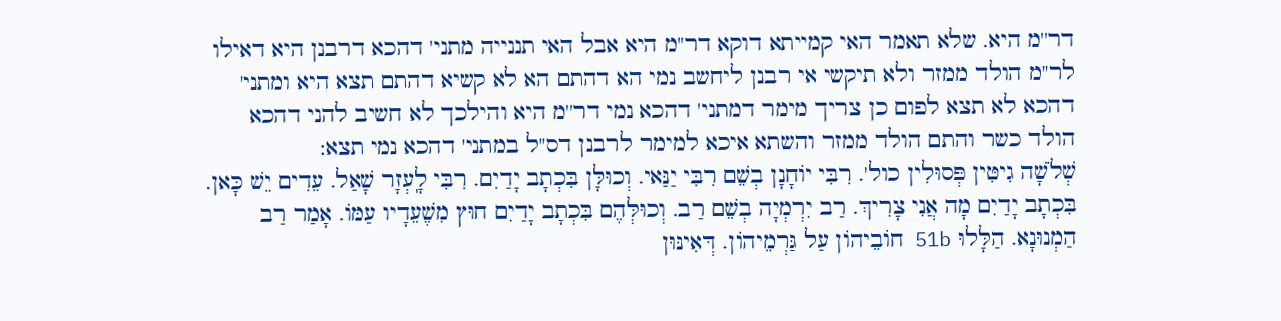דר''מ היא. שלא תאמר האי קמייתא דוקא דר''מ היא אבל האי תננייה מתני' דהכא דרבנן היא דאילו לר''מ הולד ממזר ולא תיקשי אי רבנן ליחשב נמי הא דהתם הא לא קשיא דהתם תצא היא ומתני' דהכא לא תצא לפום כן צריך מימר דמתני' דהכא נמי דר''מ היא והילכך לא חשיב להני דהכא הולד כשר והתם הולד ממזר והשתא איכא למימר לרבנן דס''ל במתני' דהכא נמי תצא:
שְׁלֹשָׁה גִיטִּין פְּסוּלִין כול'. רִבִּי יוֹחָנָן בְשֵׁם רִבִּי יַנַּאי. וְכוּלָּן בִּכְתָב יָדַיִם. רִבִּי לָֽעְזָר שָׁאַל. עֵדִים יֵשׁ כָּאן. בִּכְתָב יָדַיִם מָה אֲנִי צָרִיךְ. רַב יִרְמְיָה בְשֵׁם רַב. וְכוּלְּהֶם בִּכְתָב יָדַיִם חוּץ מִשֶׁעֵדָיו עַמּוֹ. אָמַר רַב הַמְנוּנָא. הַלָּלוּ 51b חוֹבֵיהוֹן עַל גַּרְמֵיהוֹן. דְּאִינּוּן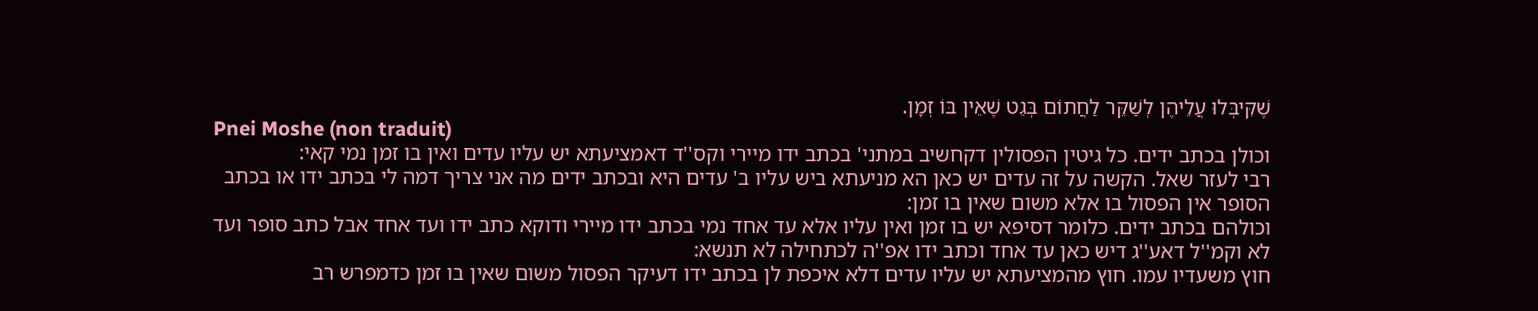שֶׁקִּיבְּלוּ עֲלֵיהֶן לְשַׁקֵּר לַחֲתוֹם בְּגֵט שֶׁאֵין בּוֹ זְמָן.
Pnei Moshe (non traduit)
וכולן בכתב ידים. כל גיטין הפסולין דקחשיב במתני' בכתב ידו מיירי וקס''ד דאמציעתא יש עליו עדים ואין בו זמן נמי קאי:
רבי לעזר שאל. הקשה על זה עדים יש כאן הא מניעתא ביש עליו ב' עדים היא ובכתב ידים מה אני צריך דמה לי בכתב ידו או בכתב הסופר אין הפסול בו אלא משום שאין בו זמן:
וכולהם בכתב ידים. כלומר דסיפא יש בו זמן ואין עליו אלא עד אחד נמי בכתב ידו מיירי ודוקא כתב ידו ועד אחד אבל כתב סופר ועד לא וקמ''ל דאע''ג דיש כאן עד אחד וכתב ידו אפ''ה לכתחילה לא תנשא:
חוץ משעדיו עמו. חוץ מהמציעתא יש עליו עדים דלא איכפת לן בכתב ידו דעיקר הפסול משום שאין בו זמן כדמפרש רב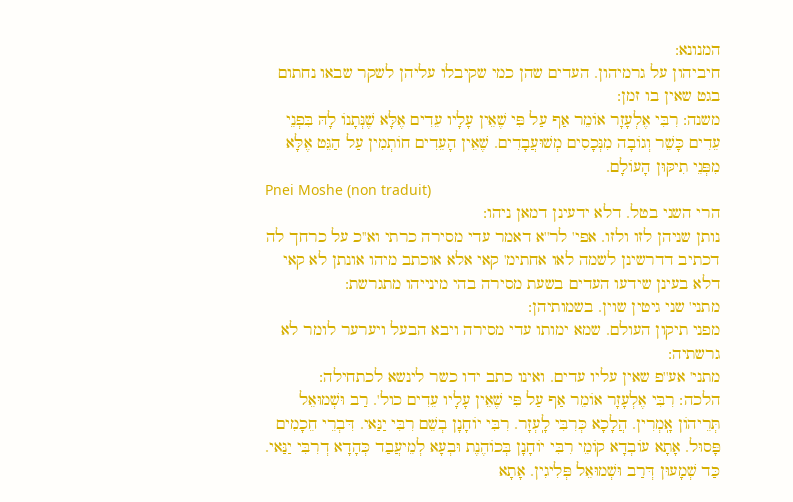המנונא:
חיביהון על גרמיהון. העדים שהן כמי שקיבלו עליהן לשקר שבאו נחתום בגט שאין בו זמן:
משנה: רִבִּי אֶלְעָזָר אוֹמֵר אַף עַל פִּי שֶׁאֵין עָלָיו עֵדִים אֶלָּא שֶׁנְּתָנוֹ לָהּ בִּפְנֵי עֵדִים כָּשֵׁר וְגוֹבָה מִנְּכָסִים מְשׁוּעֲבָדִים. שֶׁאֵין הָעֵדִים חוֹתְמִין עַל הַגֵּט אֶלָּא מִפְּנֵי תִיקּוּן הָעוֹלָם.
Pnei Moshe (non traduit)
הרי השני בטל. דלא ידעינן דמאן ניהו:
נותן שניהן לזו ולזו. אפי' לר''א דאמר עדי מסירה כרתי וא''כ על כרחך לה דכתיב דדרשינן לשמה לאו אחתימ' קאי אלא אוכתב מיהו אונתן לא קאי דלא בעינן שידעו העדים בשעת מסירה בהי מינייהו מתגרשת:
מתני' שני גיטין שוין. בשמותיהן:
מפני תיקון העולם. שמא ימותו עדי מסירה ויבא הבעל ויערער לומר לא גרשתיה:
מתני' אע''פ שאין עליו עדים. ואינו כתב ידו כשר לינשא לכתחילה:
הלכה: רִבִּי אֶלְעָזָר אוֹמֵר אַף עַל פִּי שֶׁאֵין עָלָיו עֵדִים כול'. רַב וּשְׁמוּאֵל תְּרֵיהוֹן אָֽמְרִין. הֲלָכָא כְּרִבִּי לָֽעְזָר. רִבִּי יוֹחָנָן בְשֵׁם רִבִּי יַנַּאי. דִּבְרֵי חֵכָמִים פָּסוּל. אָתָא עוֹבְדָא קוֹמֵי רִבִּי יוֹחָנָן בְּכוֹהֶנֶת וּבְעָא לְמֵיעֲבַד כְּהָדָא דְרִבִּי יַנַּאי. כַּד שְׁמָעוּן דְּרַב וּשְׁמוּאֵל פְּלִיגִין. אָתָא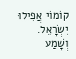קוֹמוֹי אֲפִילוּ יִשְׂרָאֵל. וְשָׁמַע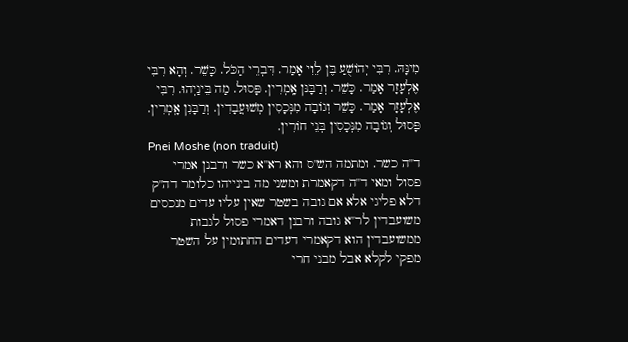מִינָּהּ. רִבִּי יְהוֹשֻׁעַ בֶּן לֵוִי אָמַר. דִּבְרֵי הַכֹּל. כָּשֵׁר. וְהָא רִבִּי אֶלְעָזָר אָמַר. כָּשֵׁר. וְרַבָּנּן אָֽמְרִין. פָּסוּל. מַה בֵּינַיְהוּ. רִבִּי אֶלְעָזָר אָמַר. כָּשֵׁר וְגוֹבָה מִנְּכָסִין מְשׁוּעֲבָדִין. וְרַבָּנִן אָֽמְרִין. פָּסוּל וְגוֹבָה מִנְּכָסִין בְּנֵי חוֹרִין.
Pnei Moshe (non traduit)
ד''ה כשר. ומתמה הש''ס והא רא''א כשר ורבנן אמרי פסול ומאי ד''ה דקאמרת ומשני מה בינייהו כלומר דה''ק דלא פליגי אלא אם גובה בשטר שאין עליו עדים מנכסים משועבדין לר''א גובה ורבנן דאמרי פסול לגבות ממשועבדין הוא דקאמרי דעדים החתומין על השטר מפקי לקלא אבל מבני חרי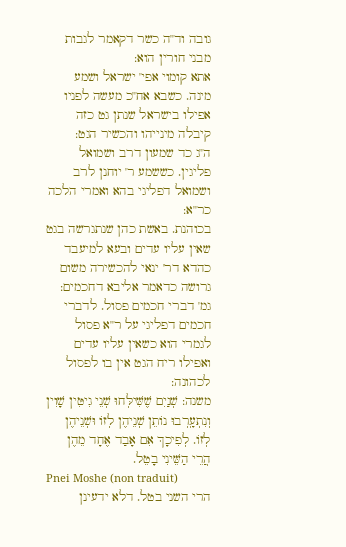גובה וד''ה כשר דקאמר לגבות מבני חורין הוא:
אתא קומוי אפי' ישראל ושמע מינה. כשבא אח''כ מעשה לפניו אפילו בישראל שנתן גט כזה קיבלה מינייהו והכשיר הגט:
ה''ג כד שמעון דרב ושמואל פליגין. כששמע ר' יוחנן לרב ושמואל דפליגי בהא ואמרי הלכה כר''א:
בכוהנת. באשת כהן שנתגרשה בגט שאין עליו עדים ובעא למיעבד כהדא דר' ינאי להכשירה משום גרושה כדאמר אליבא דחכמים:
גמ' דברי חכמים פסול. לדברי חכמים דפליגי על ר''א פסול לגמרי הוא כשאין עליו עדים ואפילו ריח הגט אין בו לפסול לכהונה:
משנה: שְׁנַיִם שֶׁשִּׁילְּחוּ שְׁנֵי גִיטִּין שָׁוִין וְנִתְעָֽרְבוּ נוֹתֵן שְׁנֵיהֶן לְזוֹ וּשְׁנֵיהֶן לְזוֹ. לְפִיכָךְ אִם אָבַד אֶחָד מֵהֶן הֲרֵי הַשֵּׁינִי בָטֵל.
Pnei Moshe (non traduit)
הרי השני בטל. דלא ידעינן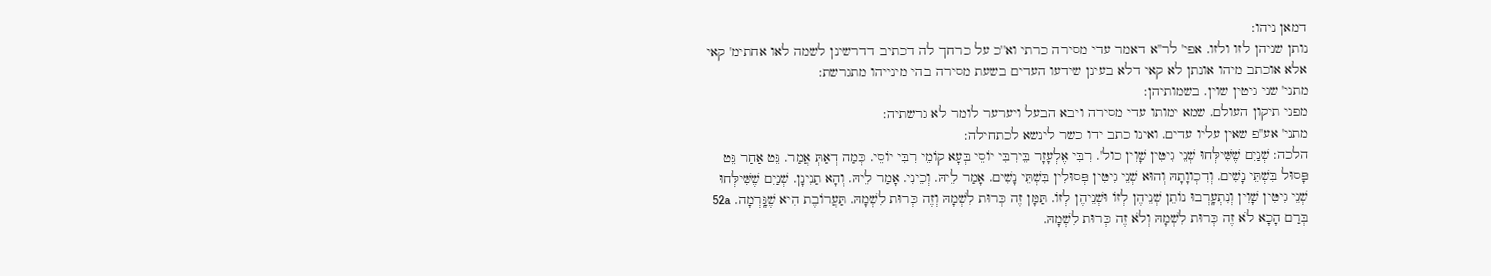דמאן ניהו:
נותן שניהן לזו ולזו. אפי' לר''א דאמר עדי מסירה כרתי וא''כ על כרחך לה דכתיב דדרשינן לשמה לאו אחתימ' קאי אלא אוכתב מיהו אונתן לא קאי דלא בעינן שידעו העדים בשעת מסירה בהי מינייהו מתגרשת:
מתני' שני גיטין שוין. בשמותיהן:
מפני תיקון העולם. שמא ימותו עדי מסירה ויבא הבעל ויערער לומר לא גרשתיה:
מתני' אע''פ שאין עליו עדים. ואינו כתב ידו כשר לינשא לכתחילה:
הלכה: שְׁנַיִם שֶׁשִּׁילְּחוּ שְׁנֵי גִיטִּין שָׁוִין כול'. רִבִּי אֶלְעָזָר בֵּירִבִּי יוֹסֵי בְּעָא קוֹמֵי רִבִּי יוֹסֵי. כְּמַה דְאַתְּ אֲמַר. גֵּט אַחַר גֵּט פָּסוּל בִּשְׁתֵּי נָשִׁים. וְדִכְווָתָהּ וְהוּא שְׁנֵי גִיטִּין פְּסוּלִין בִּשְׁתֵּי נָשִׁים. אָמַר לֵיהּ. וְכֵינִי. אָמַר לֵיהּ. וְהָא תַנִינָן. שְׁנַיִם שֶׁשִּׁילְּחוּ שְׁנֵי גִיטִּין שָׁוִין וְנִתְעָֽרְבוּ נוֹתֵן שְׁנֵיהֶן לְזוֹ וּשְׁנֵיהֶן לְזוֹ. תַּמָּן זֶה כְּרוּת לִשְׁמָהּ וְזֶה כְּרוּת לִשְׁמָהּ. תַּעֲרוֹבֶת הִיא שֶׁגָּֽרְמָה. 52a בְּרַם הָכָא לֹא זֶה כְּרוּת לִשְׁמָהּ וְלֹא זֶה כְּרוּת לִשְׁמָהּ.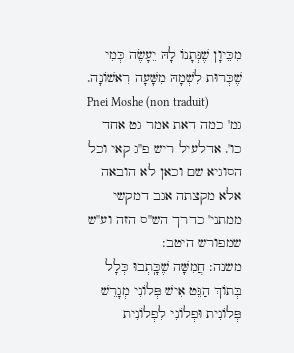מִכֵּיוָן שֶׁנְּתָנוֹ לָהּ יֵעָשֶׂה כְּמִי שֶׁכְּרוּת לִשְׁמָהּ מִשָּׁעָה רִאשׁוֹנָה.
Pnei Moshe (non traduit)
גמ' כמה דאת אמר גט אחד כו'. אדלעיל ריש פ''ג קאי וכל הסוגיא שם וכאן לא הובאה אלא מקצתה אגב דמקשי ממתני' כדרך הש''ס הזה וע''ש שמפורש היטב:
משנה: חֲמִשָּׁה שֶׁכָּֽתְבוּ כְּלָל בְּתוֹךְ הַגֵּט אִישׁ פְּלוֹנִי מְגָרֵשׁ פְּלוֹנִית וּפְלוֹנִי לִפְלוֹנִית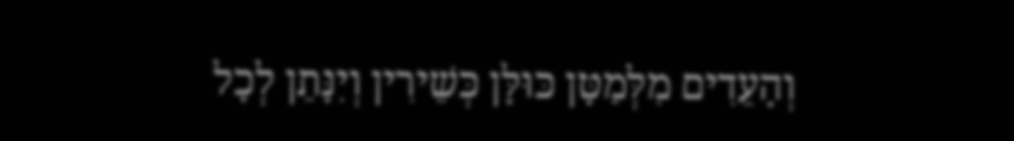וְהָעֵדִים מִלְּמַטָּן כּוּלָּן כְּשֵׁירִין וְיִנָּתֵן לְכָל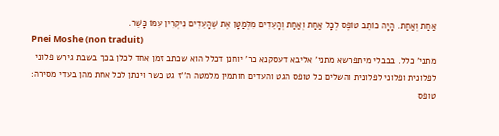אַחַת וְאַחַת. הָיָה כוֹתֵב טוֹפֶס לְכָל אַחַת וְאַחַת וְהָעֵדִים מִלְּמַטָּן אֶת שֶׁהָעֵדִים נִיקְרִין עִמּוֹ כָּשֵׁר.
Pnei Moshe (non traduit)
מתני' כלל. בבבלי מיתפרשא מתני' אליבא דעסקנא כר' יוחנן דכלל הוא שכתב זמן אחד לכלן בכך בשבת גירש פלוני לפלונית ופלוני לפלונית והשלים כל טופס הגט והעדים חותמין מלמטה ה''ז גט כשר וינתן לכל אחת מהן בעדי מסירה:
טופס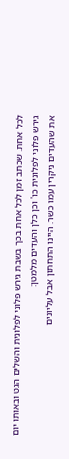לכל אחת. שכתב זמן לכל אחת בכך בשבת גירש פלוני לפלונית והשלים הגט ובאותו יום גירש פלוני לפלונית כו' וכן כלן והעדים מלמטן:
את שהעדים ניקרין עמו כשר. היינו התחתון אבל עליונים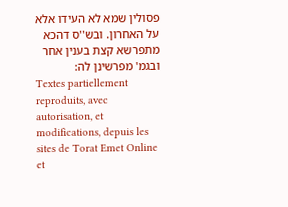פסולין שמא לא העידו אלא על האחרון. ובש''ס דהכא מתפרשא קצת בענין אחר ובגמ' מפרשינן לה:
Textes partiellement reproduits, avec autorisation, et modifications, depuis les sites de Torat Emet Online et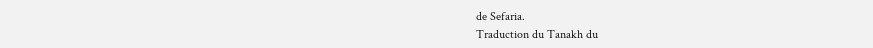de Sefaria.
Traduction du Tanakh du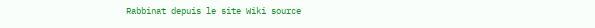Rabbinat depuis le site Wiki source